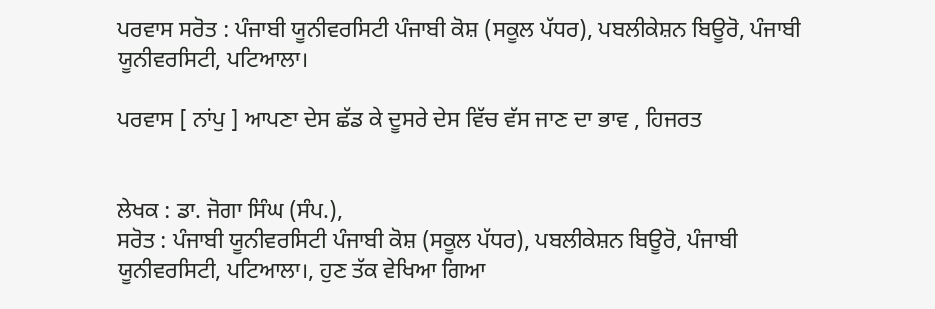ਪਰਵਾਸ ਸਰੋਤ : ਪੰਜਾਬੀ ਯੂਨੀਵਰਸਿਟੀ ਪੰਜਾਬੀ ਕੋਸ਼ (ਸਕੂਲ ਪੱਧਰ), ਪਬਲੀਕੇਸ਼ਨ ਬਿਊਰੋ, ਪੰਜਾਬੀ ਯੂਨੀਵਰਸਿਟੀ, ਪਟਿਆਲਾ।

ਪਰਵਾਸ [ ਨਾਂਪੁ ] ਆਪਣਾ ਦੇਸ ਛੱਡ ਕੇ ਦੂਸਰੇ ਦੇਸ ਵਿੱਚ ਵੱਸ ਜਾਣ ਦਾ ਭਾਵ , ਹਿਜਰਤ


ਲੇਖਕ : ਡਾ. ਜੋਗਾ ਸਿੰਘ (ਸੰਪ.),
ਸਰੋਤ : ਪੰਜਾਬੀ ਯੂਨੀਵਰਸਿਟੀ ਪੰਜਾਬੀ ਕੋਸ਼ (ਸਕੂਲ ਪੱਧਰ), ਪਬਲੀਕੇਸ਼ਨ ਬਿਊਰੋ, ਪੰਜਾਬੀ ਯੂਨੀਵਰਸਿਟੀ, ਪਟਿਆਲਾ।, ਹੁਣ ਤੱਕ ਵੇਖਿਆ ਗਿਆ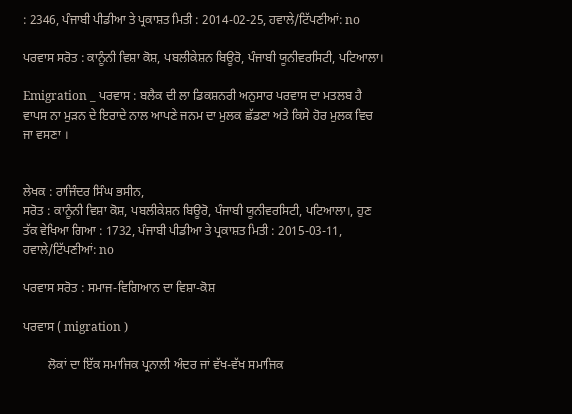: 2346, ਪੰਜਾਬੀ ਪੀਡੀਆ ਤੇ ਪ੍ਰਕਾਸ਼ਤ ਮਿਤੀ : 2014-02-25, ਹਵਾਲੇ/ਟਿੱਪਣੀਆਂ: no

ਪਰਵਾਸ ਸਰੋਤ : ਕਾਨੂੰਨੀ ਵਿਸ਼ਾ ਕੋਸ਼, ਪਬਲੀਕੇਸ਼ਨ ਬਿਊਰੋ, ਪੰਜਾਬੀ ਯੂਨੀਵਰਸਿਟੀ, ਪਟਿਆਲਾ।

Emigration _ ਪਰਵਾਸ : ਬਲੈਕ ਦੀ ਲਾ ਡਿਕਸ਼ਨਰੀ ਅਨੁਸਾਰ ਪਰਵਾਸ ਦਾ ਮਤਲਬ ਹੈ ਵਾਪਸ ਨਾ ਮੁੜਨ ਦੇ ਇਰਾਦੇ ਨਾਲ ਆਪਣੇ ਜਨਮ ਦਾ ਮੁਲਕ ਛੱਡਣਾ ਅਤੇ ਕਿਸੇ ਹੋਰ ਮੁਲਕ ਵਿਚ ਜਾ ਵਸਣਾ ।


ਲੇਖਕ : ਰਾਜਿੰਦਰ ਸਿੰਘ ਭਸੀਨ,
ਸਰੋਤ : ਕਾਨੂੰਨੀ ਵਿਸ਼ਾ ਕੋਸ਼, ਪਬਲੀਕੇਸ਼ਨ ਬਿਊਰੋ, ਪੰਜਾਬੀ ਯੂਨੀਵਰਸਿਟੀ, ਪਟਿਆਲਾ।, ਹੁਣ ਤੱਕ ਵੇਖਿਆ ਗਿਆ : 1732, ਪੰਜਾਬੀ ਪੀਡੀਆ ਤੇ ਪ੍ਰਕਾਸ਼ਤ ਮਿਤੀ : 2015-03-11, ਹਵਾਲੇ/ਟਿੱਪਣੀਆਂ: no

ਪਰਵਾਸ ਸਰੋਤ : ਸਮਾਜ-ਵਿਗਿਆਨ ਦਾ ਵਿਸ਼ਾ-ਕੋਸ਼

ਪਰਵਾਸ ( migration )

        ਲੋਕਾਂ ਦਾ ਇੱਕ ਸਮਾਜਿਕ ਪ੍ਰਨਾਲੀ ਅੰਦਰ ਜਾਂ ਵੱਖ-ਵੱਖ ਸਮਾਜਿਕ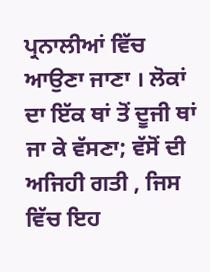ਪ੍ਰਨਾਲੀਆਂ ਵਿੱਚ ਆਉਣਾ ਜਾਣਾ । ਲੋਕਾਂ ਦਾ ਇੱਕ ਥਾਂ ਤੋਂ ਦੂਜੀ ਥਾਂ ਜਾ ਕੇ ਵੱਸਣਾ; ਵੱਸੋਂ ਦੀ ਅਜਿਹੀ ਗਤੀ , ਜਿਸ ਵਿੱਚ ਇਹ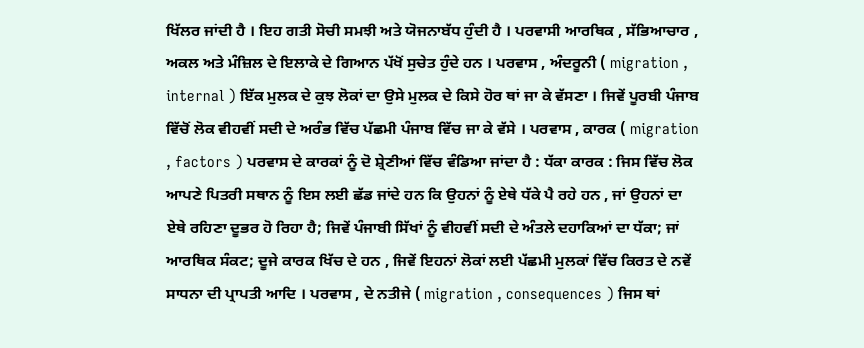ਖਿੱਲਰ ਜਾਂਦੀ ਹੈ । ਇਹ ਗਤੀ ਸੋਚੀ ਸਮਝੀ ਅਤੇ ਯੋਜਨਾਬੱਧ ਹੁੰਦੀ ਹੈ । ਪਰਵਾਸੀ ਆਰਥਿਕ , ਸੱਭਿਆਚਾਰ , ਅਕਲ ਅਤੇ ਮੰਜ਼ਿਲ ਦੇ ਇਲਾਕੇ ਦੇ ਗਿਆਨ ਪੱਖੋਂ ਸੁਚੇਤ ਹੁੰਦੇ ਹਨ । ਪਰਵਾਸ , ਅੰਦਰੂਨੀ ( migration , internal ) ਇੱਕ ਮੁਲਕ ਦੇ ਕੁਝ ਲੋਕਾਂ ਦਾ ਉਸੇ ਮੁਲਕ ਦੇ ਕਿਸੇ ਹੋਰ ਥਾਂ ਜਾ ਕੇ ਵੱਸਣਾ । ਜਿਵੇਂ ਪੂਰਬੀ ਪੰਜਾਬ ਵਿੱਚੋਂ ਲੋਕ ਵੀਹਵੀਂ ਸਦੀ ਦੇ ਅਰੰਭ ਵਿੱਚ ਪੱਛਮੀ ਪੰਜਾਬ ਵਿੱਚ ਜਾ ਕੇ ਵੱਸੇ । ਪਰਵਾਸ , ਕਾਰਕ ( migration , factors ) ਪਰਵਾਸ ਦੇ ਕਾਰਕਾਂ ਨੂੰ ਦੋ ਸ਼੍ਰੇਣੀਆਂ ਵਿੱਚ ਵੰਡਿਆ ਜਾਂਦਾ ਹੈ : ਧੱਕਾ ਕਾਰਕ : ਜਿਸ ਵਿੱਚ ਲੋਕ ਆਪਣੇ ਪਿਤਰੀ ਸਥਾਨ ਨੂੰ ਇਸ ਲਈ ਛੱਡ ਜਾਂਦੇ ਹਨ ਕਿ ਉਹਨਾਂ ਨੂੰ ਏਥੇ ਧੱਕੇ ਪੈ ਰਹੇ ਹਨ , ਜਾਂ ਉਹਨਾਂ ਦਾ ਏਥੇ ਰਹਿਣਾ ਦੂਭਰ ਹੋ ਰਿਹਾ ਹੈ; ਜਿਵੇਂ ਪੰਜਾਬੀ ਸਿੱਖਾਂ ਨੂੰ ਵੀਹਵੀਂ ਸਦੀ ਦੇ ਅੰਤਲੇ ਦਹਾਕਿਆਂ ਦਾ ਧੱਕਾ; ਜਾਂ ਆਰਥਿਕ ਸੰਕਟ; ਦੂਜੇ ਕਾਰਕ ਖਿੱਚ ਦੇ ਹਨ , ਜਿਵੇਂ ਇਹਨਾਂ ਲੋਕਾਂ ਲਈ ਪੱਛਮੀ ਮੁਲਕਾਂ ਵਿੱਚ ਕਿਰਤ ਦੇ ਨਵੇਂ ਸਾਧਨਾ ਦੀ ਪ੍ਰਾਪਤੀ ਆਦਿ । ਪਰਵਾਸ , ਦੇ ਨਤੀਜੇ ( migration , consequences ) ਜਿਸ ਥਾਂ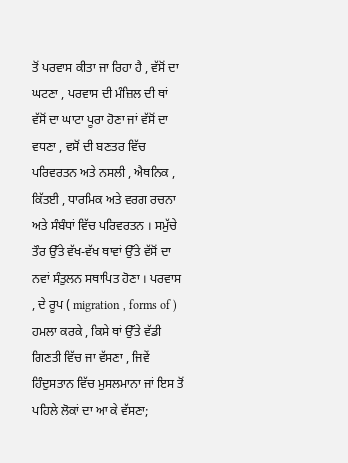ਤੋਂ ਪਰਵਾਸ ਕੀਤਾ ਜਾ ਰਿਹਾ ਹੈ , ਵੱਸੋਂ ਦਾ ਘਟਣਾ , ਪਰਵਾਸ ਦੀ ਮੰਜ਼ਿਲ ਦੀ ਥਾਂ ਵੱਸੋਂ ਦਾ ਘਾਟਾ ਪੂਰਾ ਹੋਣਾ ਜਾਂ ਵੱਸੋਂ ਦਾ ਵਧਣਾ , ਵਸੋਂ ਦੀ ਬਣਤਰ ਵਿੱਚ ਪਰਿਵਰਤਨ ਅਤੇ ਨਸਲੀ , ਐਥਨਿਕ , ਕਿੱਤਈ , ਧਾਰਮਿਕ ਅਤੇ ਵਰਗ ਰਚਨਾ ਅਤੇ ਸੰਬੰਧਾਂ ਵਿੱਚ ਪਰਿਵਰਤਨ । ਸਮੁੱਚੇ ਤੌਰ ਉੱਤੇ ਵੱਖ-ਵੱਖ ਥਾਵਾਂ ਉੱਤੇ ਵੱਸੋਂ ਦਾ ਨਵਾਂ ਸੰਤੁਲਨ ਸਥਾਪਿਤ ਹੋਣਾ । ਪਰਵਾਸ , ਦੇ ਰੂਪ ( migration , forms of ) ਹਮਲਾ ਕਰਕੇ , ਕਿਸੇ ਥਾਂ ਉੱਤੇ ਵੱਡੀ ਗਿਣਤੀ ਵਿੱਚ ਜਾ ਵੱਸਣਾ , ਜਿਵੇਂ ਹਿੰਦੁਸਤਾਨ ਵਿੱਚ ਮੁਸਲਮਾਨਾ ਜਾਂ ਇਸ ਤੋਂ ਪਹਿਲੇ ਲੋਕਾਂ ਦਾ ਆ ਕੇ ਵੱਸਣਾ;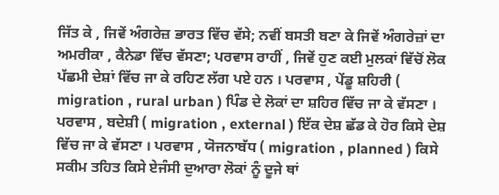ਜਿੱਤ ਕੇ , ਜਿਵੇਂ ਅੰਗਰੇਜ਼ ਭਾਰਤ ਵਿੱਚ ਵੱਸੇ; ਨਵੀਂ ਬਸਤੀ ਬਣਾ ਕੇ ਜਿਵੇਂ ਅੰਗਰੇਜ਼ਾਂ ਦਾ ਅਮਰੀਕਾ , ਕੈਨੇਡਾ ਵਿੱਚ ਵੱਸਣਾ; ਪਰਵਾਸ ਰਾਹੀਂ , ਜਿਵੇਂ ਹੁਣ ਕਈ ਮੁਲਕਾਂ ਵਿੱਚੋਂ ਲੋਕ ਪੱਛਮੀ ਦੇਸ਼ਾਂ ਵਿੱਚ ਜਾ ਕੇ ਰਹਿਣ ਲੱਗ ਪਏ ਹਨ । ਪਰਵਾਸ , ਪੇਂਡੂ ਸ਼ਹਿਰੀ ( migration , rural urban ) ਪਿੰਡ ਦੇ ਲੋਕਾਂ ਦਾ ਸ਼ਹਿਰ ਵਿੱਚ ਜਾ ਕੇ ਵੱਸਣਾ । ਪਰਵਾਸ , ਬਦੇਸ਼ੀ ( migration , external ) ਇੱਕ ਦੇਸ਼ ਛੱਡ ਕੇ ਹੋਰ ਕਿਸੇ ਦੇਸ਼ ਵਿੱਚ ਜਾ ਕੇ ਵੱਸਣਾ । ਪਰਵਾਸ , ਯੋਜਨਾਬੱਧ ( migration , planned ) ਕਿਸੇ ਸਕੀਮ ਤਹਿਤ ਕਿਸੇ ਏਜੰਸੀ ਦੁਆਰਾ ਲੋਕਾਂ ਨੂੰ ਦੂਜੇ ਥਾਂ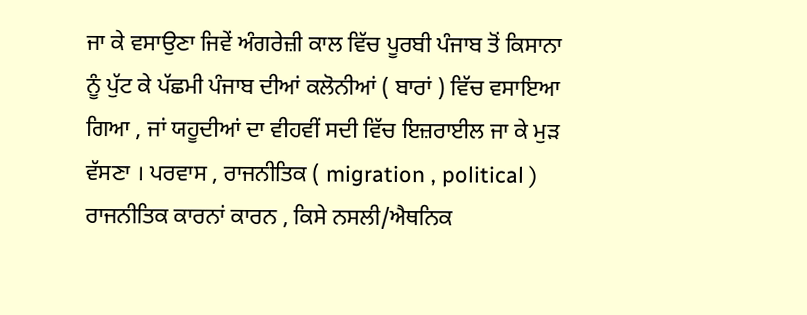ਜਾ ਕੇ ਵਸਾਉਣਾ ਜਿਵੇਂ ਅੰਗਰੇਜ਼ੀ ਕਾਲ ਵਿੱਚ ਪੂਰਬੀ ਪੰਜਾਬ ਤੋਂ ਕਿਸਾਨਾ ਨੂੰ ਪੁੱਟ ਕੇ ਪੱਛਮੀ ਪੰਜਾਬ ਦੀਆਂ ਕਲੋਨੀਆਂ ( ਬਾਰਾਂ ) ਵਿੱਚ ਵਸਾਇਆ ਗਿਆ , ਜਾਂ ਯਹੂਦੀਆਂ ਦਾ ਵੀਹਵੀਂ ਸਦੀ ਵਿੱਚ ਇਜ਼ਰਾਈਲ ਜਾ ਕੇ ਮੁੜ ਵੱਸਣਾ । ਪਰਵਾਸ , ਰਾਜਨੀਤਿਕ ( migration , political ) ਰਾਜਨੀਤਿਕ ਕਾਰਨਾਂ ਕਾਰਨ , ਕਿਸੇ ਨਸਲੀ/ਐਥਨਿਕ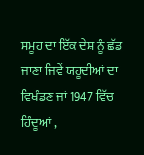ਸਮੂਹ ਦਾ ਇੱਕ ਦੇਸ਼ ਨੂੰ ਛੱਡ ਜਾਣਾ ਜਿਵੇਂ ਯਹੂਦੀਆਂ ਦਾ ਵਿਖੰਡਣ ਜਾਂ 1947 ਵਿੱਚ ਹਿੰਦੂਆਂ ,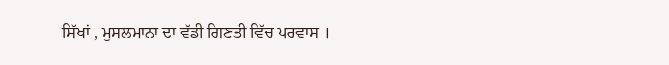ਸਿੱਖਾਂ , ਮੁਸਲਮਾਨਾ ਦਾ ਵੱਡੀ ਗਿਣਤੀ ਵਿੱਚ ਪਰਵਾਸ ।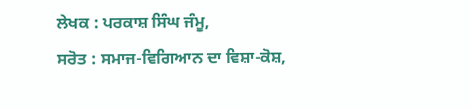ਲੇਖਕ : ਪਰਕਾਸ਼ ਸਿੰਘ ਜੰਮੂ,
ਸਰੋਤ : ਸਮਾਜ-ਵਿਗਿਆਨ ਦਾ ਵਿਸ਼ਾ-ਕੋਸ਼,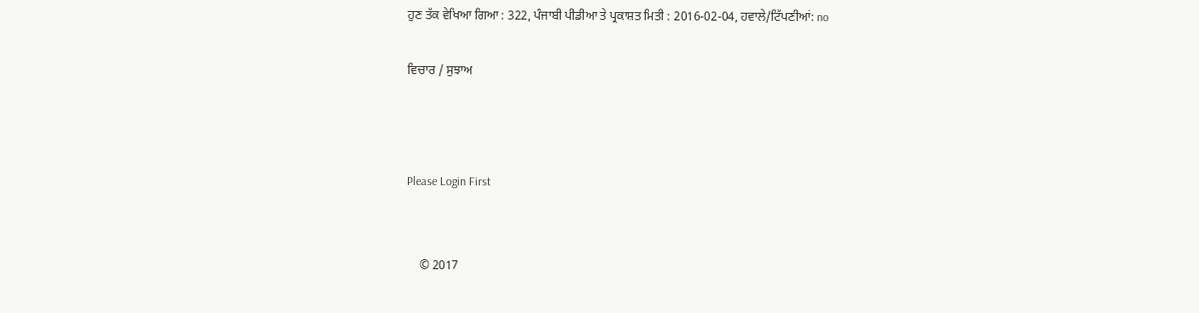ਹੁਣ ਤੱਕ ਵੇਖਿਆ ਗਿਆ : 322, ਪੰਜਾਬੀ ਪੀਡੀਆ ਤੇ ਪ੍ਰਕਾਸ਼ਤ ਮਿਤੀ : 2016-02-04, ਹਵਾਲੇ/ਟਿੱਪਣੀਆਂ: no

ਵਿਚਾਰ / ਸੁਝਾਅ



Please Login First


    © 2017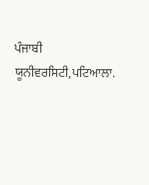ਪੰਜਾਬੀ ਯੂਨੀਵਰਸਿਟੀ,ਪਟਿਆਲਾ.